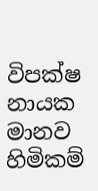විපක්ෂ නායක මානව හිමිකම්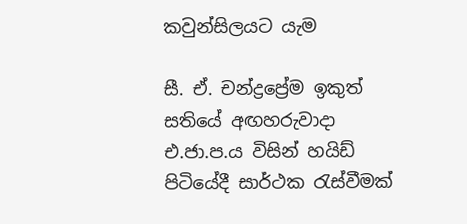කවුන්සිලයට යැම

සී. ඒ. චන්ද්‍රප්‍රේම ඉකුත් සතියේ අඟහරුවාදා එ.ජා.ප.ය විසින් හයිඩ් පිටියේදී සාර්ථක රැස්‌වීමක්‌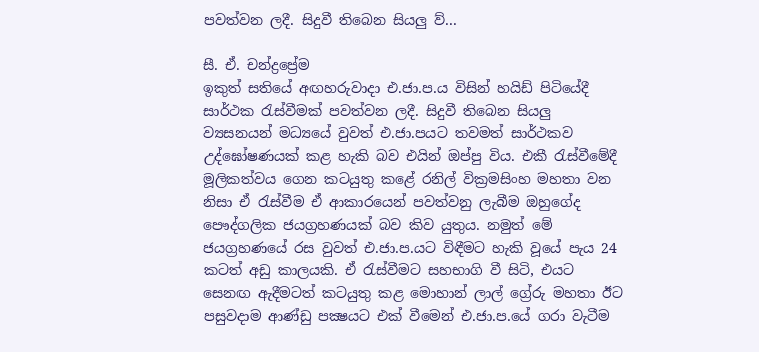පවත්වන ලදී. සිදුවී තිබෙන සියලු ව්‍...

සී. ඒ. චන්ද්‍රප්‍රේම
ඉකුත් සතියේ අඟහරුවාදා එ.ජා.ප.ය විසින් හයිඩ් පිටියේදී සාර්ථක රැස්‌වීමක්‌ පවත්වන ලදී. සිදුවී තිබෙන සියලු ව්‍යසනයන් මධ්‍යයේ වුවත් එ.ජා.පයට තවමත් සාර්ථකව උද්ඝෝෂණයක්‌ කළ හැකි බව එයින් ඔප්පු විය. එකී රැස්‌වීමේදී මූලිකත්වය ගෙන කටයුතු කළේ රනිල් වික්‍රමසිංහ මහතා වන නිසා ඒ රැස්‌වීම ඒ ආකාරයෙන් පවත්වනු ලැබීම ඔහුගේද පෞද්ගලික ජයග්‍රහණයක්‌ බව කිව යුතුය. නමුත් මේ ජයග්‍රහණයේ රස වුවත් එ.ජා.ප.යට විඳීමට හැකි වූයේ පැය 24 කටත් අඩු කාලයකි. ඒ රැස්‌වීමට සහභාගි වී සිටි, එයට සෙනඟ ඇදීමටත් කටයුතු කළ මොහාන් ලාල් ග්‍රේරු මහතා ඊට පසුවදාම ආණ්‌ඩු පක්‍ෂයට එක්‌ වීමෙන් එ.ජා.ප.යේ ගරා වැටීම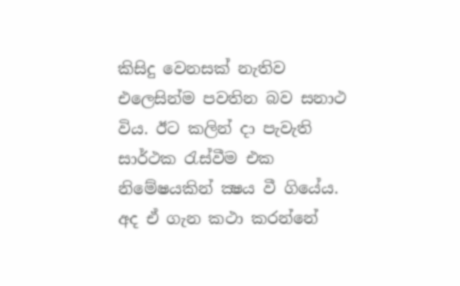කිසිදු වෙනසක්‌ නැතිව එලෙසින්ම පවතින බව සනාථ විය. ඊට කලින් දා පැවැති සාර්ථක රැස්‌වීම එක නිමේෂයකින් ක්‍ෂය වී ගියේය. අද ඒ ගැන කථා කරන්නේ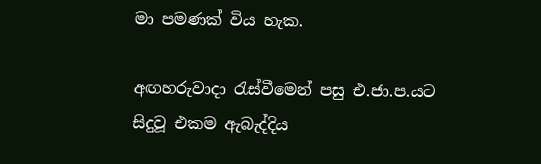මා පමණක්‌ විය හැක.

අඟහරුවාදා රැස්‌වීමෙන් පසු එ.ජා.ප.යට සිදුවූ එකම ඇබැද්දිය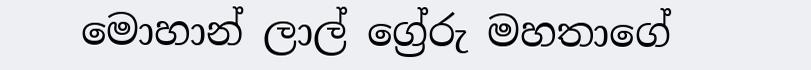මොහාන් ලාල් ග්‍රේරු මහතාගේ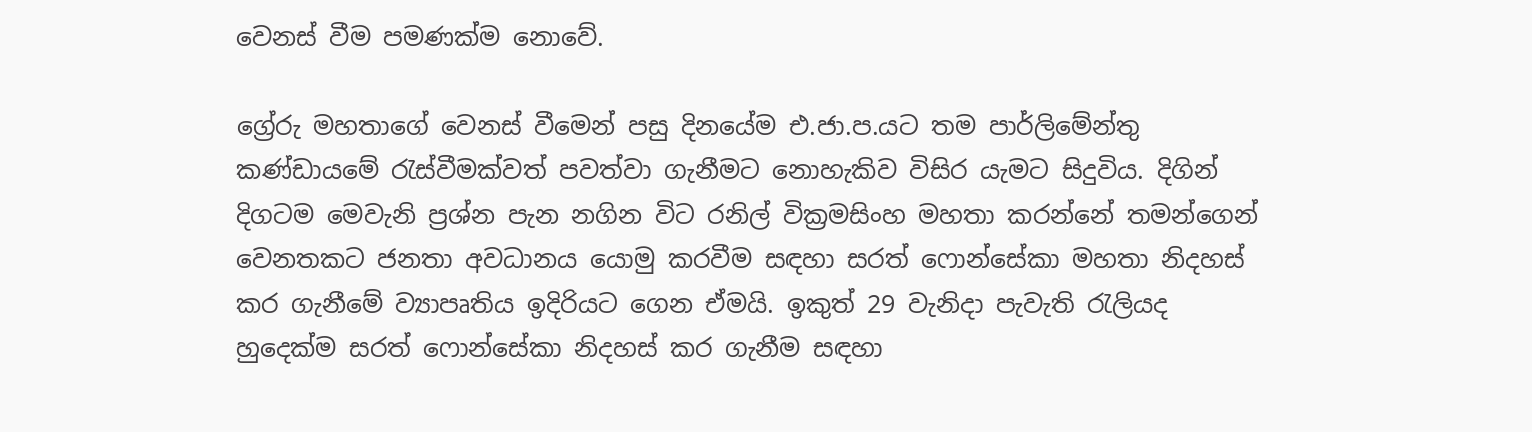වෙනස්‌ වීම පමණක්‌ම නොවේ.

ග්‍රේරු මහතාගේ වෙනස්‌ වීමෙන් පසු දිනයේම එ.ජා.ප.යට තම පාර්ලිමේන්තු කණ්‌ඩායමේ රැස්‌වීමක්‌වත් පවත්වා ගැනීමට නොහැකිව විසිර යැමට සිදුවිය. දිගින් දිගටම මෙවැනි ප්‍රශ්න පැන නගින විට රනිල් වික්‍රමසිංහ මහතා කරන්නේ තමන්ගෙන් වෙනතකට ජනතා අවධානය යොමු කරවීම සඳහා සරත් ෆොන්සේකා මහතා නිදහස්‌ කර ගැනීමේ ව්‍යාපෘතිය ඉදිරියට ගෙන ඒමයි. ඉකුත් 29 වැනිදා පැවැති රැලියද හුදෙක්‌ම සරත් ෆොන්සේකා නිදහස්‌ කර ගැනීම සඳහා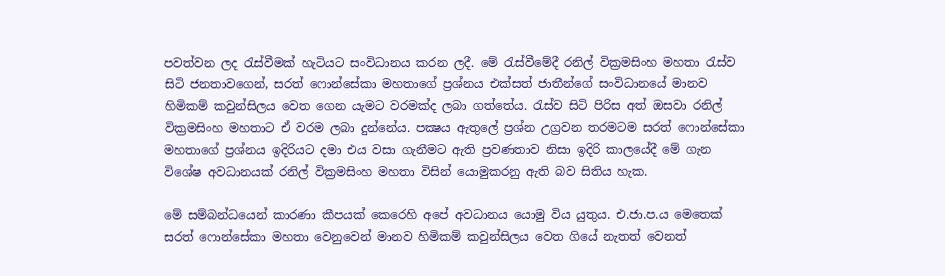පවත්වන ලද රැස්‌වීමක්‌ හැටියට සංවිධානය කරන ලදී. මේ රැස්‌වීමේදී රනිල් වික්‍රමසිංහ මහතා රැස්‌ව සිටි ජනතාවගෙන්, සරත් ෆොන්සේකා මහතාගේ ප්‍රශ්නය එක්‌සත් ජාතීන්ගේ සංවිධානයේ මානව හිමිකම් කවුන්සිලය වෙත ගෙන යැමට වරමක්‌ද ලබා ගත්තේය. රැස්‌ව සිටි පිරිස අත් ඔසවා රනිල් වික්‍රමසිංහ මහතාට ඒ වරම ලබා දුන්නේය. පක්‍ෂය ඇතුලේ ප්‍රශ්න උග්‍රවන තරමටම සරත් ෆොන්සේකා මහතාගේ ප්‍රශ්නය ඉදිරියට දමා එය වසා ගැනීමට ඇති ප්‍රවණතාව නිසා ඉදිරි කාලයේදී මේ ගැන විශේෂ අවධානයක්‌ රනිල් වික්‍රමසිංහ මහතා විසින් යොමුකරනු ඇති බව සිතිය හැක.

මේ සම්බන්ධයෙන් කාරණා කීපයක්‌ කෙරෙහි අපේ අවධානය යොමු විය යුතුය. එ.ජා.ප.ය මෙතෙක්‌ සරත් ෆොන්සේකා මහතා වෙනුවෙන් මානව හිමිකම් කවුන්සිලය වෙත ගියේ නැතත් වෙනත්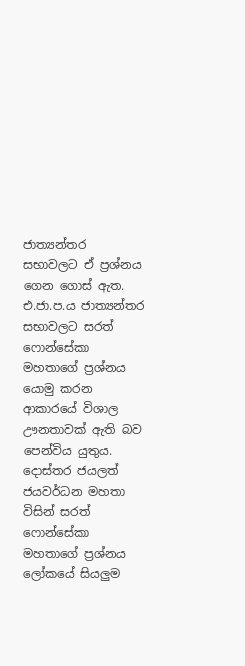ජාත්‍යන්තර සභාවලට ඒ ප්‍රශ්නය ගෙන ගොස්‌ ඇත. එ.ජා.ප.ය ජාත්‍යන්තර සභාවලට සරත් ෆොන්සේකා මහතාගේ ප්‍රශ්නය යොමු කරන ආකාරයේ විශාල ඌනතාවක්‌ ඇති බව පෙන්විය යුතුය. දොස්‌තර ජයලත් ජයවර්ධන මහතා විසින් සරත් ෆොන්සේකා මහතාගේ ප්‍රශ්නය ලෝකයේ සියලුම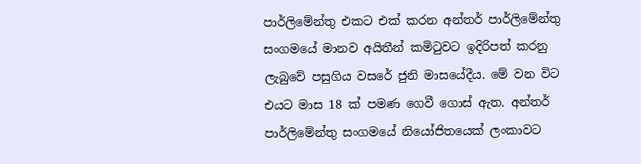පාර්ලිමේන්තු එකට එක්‌ කරන අන්තර් පාර්ලිමේන්තු සංගමයේ මානව අයිතීන් කමිටුවට ඉදිරිපත් කරනු ලැබුවේ පසුගිය වසරේ ජුනි මාසයේදීය. මේ වන විට එයට මාස 18 ක්‌ පමණ ගෙවී ගොස්‌ ඇත. අන්තර් පාර්ලිමේන්තු සංගමයේ නියෝජිතයෙක්‌ ලංකාවට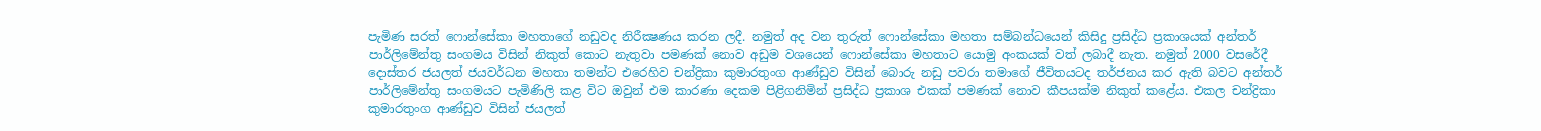පැමිණ සරත් ෆොන්සේකා මහතාගේ නඩුවද නිරීක්‍ෂණය කරන ලදී. නමුත් අද වන තුරුත් ෆොන්සේකා මහතා සම්බන්ධයෙන් කිසිදු ප්‍රසිද්ධ ප්‍රකාශයක්‌ අන්තර් පාර්ලිමේන්තු සංගමය විසින් නිකුත් කොට නැතුවා පමණක්‌ නොව අඩුම වශයෙන් ෆොන්සේකා මහතාට යොමු අංකයක්‌ වත් ලබාදී නැත. නමුත් 2000 වසරේදී දොස්‌තර ජයලත් ජයවර්ධන මහතා තමන්ට එරෙහිව චන්ද්‍රිකා කුමාරතුංග ආණ්‌ඩුව විසින් බොරු නඩු පවරා තමාගේ ජීවිතයටද තර්ජනය කර ඇති බවට අන්තර් පාර්ලිමේන්තු සංගමයට පැමිණිලි කළ විට ඔවුන් එම කාරණා දෙකම පිළිගනිමින් ප්‍රසිද්ධ ප්‍රකාශ එකක්‌ පමණක්‌ නොව කීපයක්‌ම නිකුත් කළේය. එකල චන්ද්‍රිකා කුමාරතුංග ආණ්‌ඩුව විසින් ජයලත්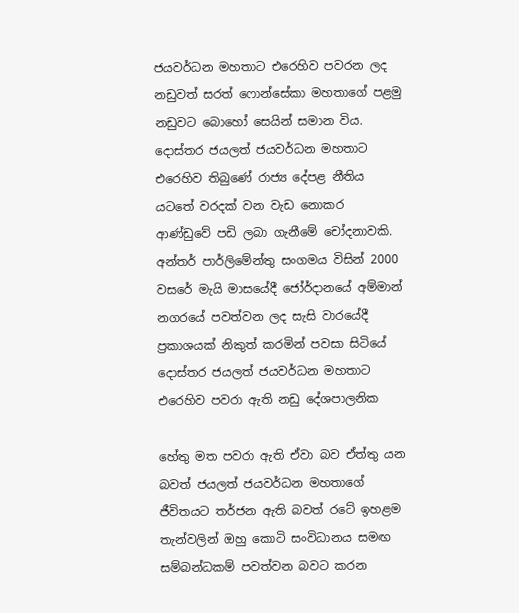ජයවර්ධන මහතාට එරෙහිව පවරන ලද නඩුවත් සරත් ෆොන්සේකා මහතාගේ පළමු නඩුවට බොහෝ සෙයින් සමාන විය. දොස්‌තර ජයලත් ජයවර්ධන මහතාට එරෙහිව තිබුණේ රාජ්‍ය දේපළ නීතිය යටතේ වරදක්‌ වන වැඩ නොකර ආණ්‌ඩුවේ පඩි ලබා ගැනීමේ චෝදනාවකි. අන්තර් පාර්ලිමේන්තු සංගමය විසින් 2000 වසරේ මැයි මාසයේදී ජෝර්දානයේ අම්මාන් නගරයේ පවත්වන ලද සැසි වාරයේදී ප්‍රකාශයක්‌ නිකුත් කරමින් පවසා සිටියේ දොස්‌තර ජයලත් ජයවර්ධන මහතාට එරෙහිව පවරා ඇති නඩු දේශපාලනික

හේතු මත පවරා ඇති ඒවා බව ඒත්තු යන බවත් ජයලත් ජයවර්ධන මහතාගේ ජීවිතයට තර්ජන ඇති බවත් රටේ ඉහළම තැන්වලින් ඔහු කොටි සංවිධානය සමඟ සම්බන්ධකම් පවත්වන බවට කරන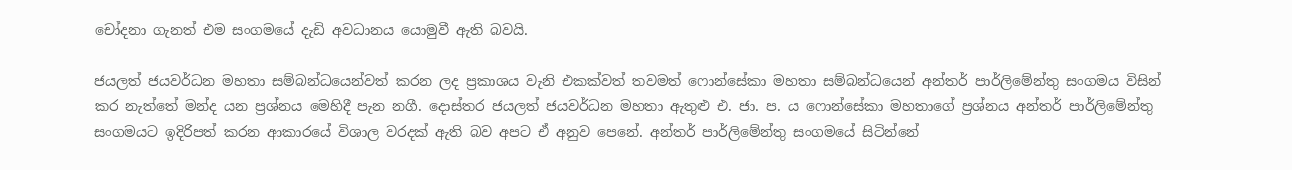චෝදනා ගැනත් එම සංගමයේ දැඩි අවධානය යොමුවී ඇති බවයි.

ජයලත් ජයවර්ධන මහතා සම්බන්ධයෙන්වත් කරන ලද ප්‍රකාශය වැනි එකක්‌වත් තවමත් ෆොන්සේකා මහතා සම්බන්ධයෙන් අන්තර් පාර්ලිමේන්තු සංගමය විසින් කර නැත්තේ මන්ද යන ප්‍රශ්නය මෙහිදී පැන නගී. දොස්‌තර ජයලත් ජයවර්ධන මහතා ඇතුළු එ. ජා. ප. ය ෆොන්සේකා මහතාගේ ප්‍රශ්නය අන්තර් පාර්ලිමේන්තු සංගමයට ඉදිරිපත් කරන ආකාරයේ විශාල වරදක්‌ ඇති බව අපට ඒ අනුව පෙනේ. අන්තර් පාර්ලිමේන්තු සංගමයේ සිටින්නේ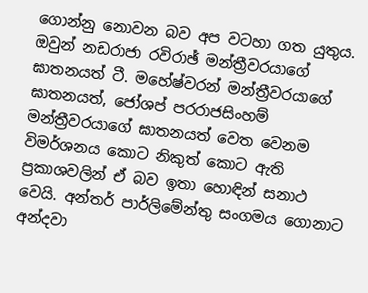ගොන්නු නොවන බව අප වටහා ගත යුතුය. ඔවුන් නඩරාජා රවිරාඡ් මන්ත්‍රීවරයාගේ ඝාතනයත් ටී. මහේෂ්වරන් මන්ත්‍රීවරයාගේ ඝාතනයත්, ජෝශප් පරරාජසිංහම් මන්ත්‍රීවරයාගේ ඝාතනයත් වෙත වෙනම විමර්ශනය කොට නිකුත් කොට ඇති ප්‍රකාශවලින් ඒ බව ඉතා හොඳින් සනාථ වෙයි. අන්තර් පාර්ලිමේන්තු සංගමය ගොනාට අන්දවා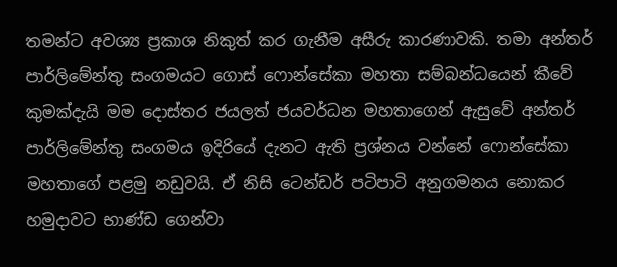තමන්ට අවශ්‍ය ප්‍රකාශ නිකුත් කර ගැනීම අසීරු කාරණාවකි. තමා අන්තර් පාර්ලිමේන්තු සංගමයට ගොස්‌ ෆොන්සේකා මහතා සම්බන්ධයෙන් කීවේ කුමක්‌දැයි මම දොස්‌තර ජයලත් ජයවර්ධන මහතාගෙන් ඇසුවේ අන්තර් පාර්ලිමේන්තු සංගමය ඉදිරියේ දැනට ඇති ප්‍රශ්නය වන්නේ ෆොන්සේකා මහතාගේ පළමු නඩුවයි. ඒ නිසි ටෙන්ඩර් පටිපාටි අනුගමනය නොකර හමුදාවට භාණ්‌ඩ ගෙන්වා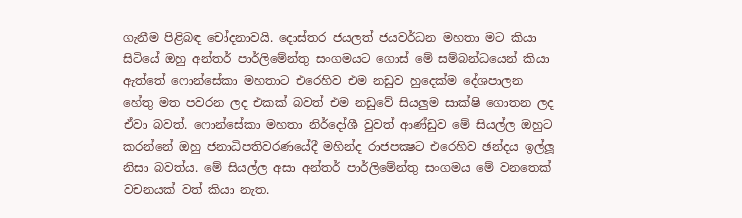ගැනීම පිළිබඳ චෝදනාවයි. දොස්‌තර ජයලත් ජයවර්ධන මහතා මට කියා සිටියේ ඔහු අන්තර් පාර්ලිමේන්තු සංගමයට ගොස්‌ මේ සම්බන්ධයෙන් කියා ඇත්තේ ෆොන්සේකා මහතාට එරෙහිව එම නඩුව හුදෙක්‌ම දේශපාලන හේතු මත පවරන ලද එකක්‌ බවත් එම නඩුවේ සියලුම සාක්‌ෂි ගොතන ලද ඒවා බවත්. ෆොන්සේකා මහතා නිර්දෝශී වුවත් ආණ්‌ඩුව මේ සියල්ල ඔහුට කරන්නේ ඔහු ජනාධිපතිවරණයේදී මහින්ද රාජපක්‍ෂට එරෙහිව ඡන්දය ඉල්ලූ නිසා බවත්ය. මේ සියල්ල අසා අන්තර් පාර්ලිමේන්තු සංගමය මේ වනතෙක්‌ වචනයක්‌ වත් කියා නැත.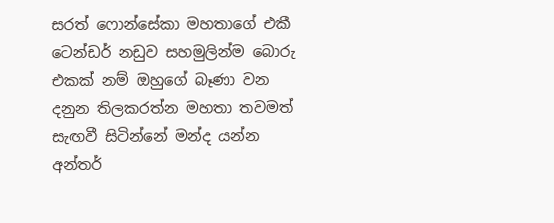සරත් ෆොන්සේකා මහතාගේ එකී ටෙන්ඩර් නඩුව සහමුලින්ම බොරු එකක්‌ නම් ඔහුගේ බෑණා වන දනුන තිලකරත්න මහතා තවමත් සැඟවී සිටින්නේ මන්ද යන්න අන්තර්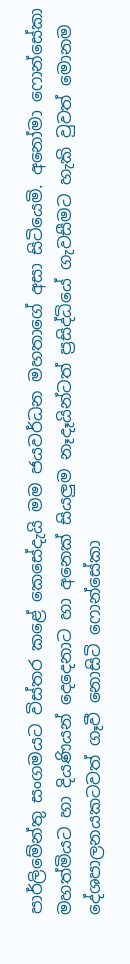පාර්ලිමේන්තු සංගමයට විස්‌තර කළේ කෙසේදැයි මම ජයවර්ධන මහතාගේ අසා සිටියෙමි. අනෝමා ෆොන්සේකා මහත්මියට හා දියණියන් දෙදෙනාට හා අනෙක්‌ සියලුම නෑදෑයින්ටත් ප්‍රසිද්ධියේ ගැවසීමට හැකි වුවත් මොනම දේශපාලනයකටවත් ගෑවී නොසිටි ෆොන්සේකා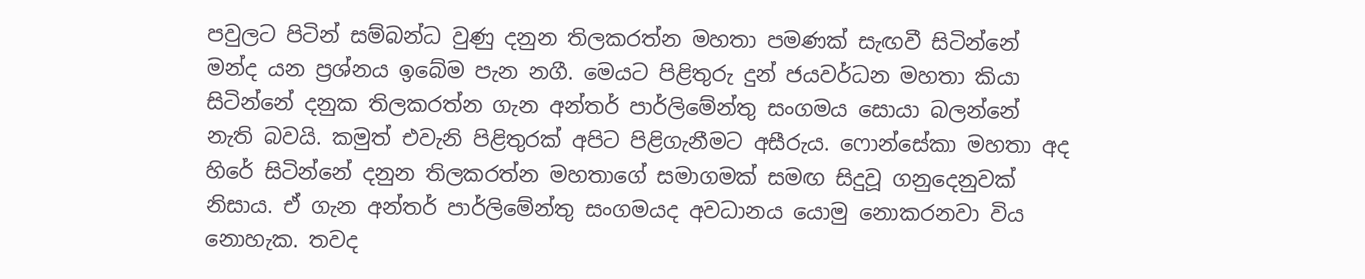පවුලට පිටින් සම්බන්ධ වුණු දනුන තිලකරත්න මහතා පමණක්‌ සැඟවී සිටින්නේ මන්ද යන ප්‍රශ්නය ඉබේම පැන නගී. මෙයට පිළිතුරු දුන් ජයවර්ධන මහතා කියා සිටින්නේ දනුක තිලකරත්න ගැන අන්තර් පාර්ලිමේන්තු සංගමය සොයා බලන්නේ නැති බවයි. කමුත් එවැනි පිළිතුරක්‌ අපිට පිළිගැනීමට අසීරුය. ෆොන්සේකා මහතා අද හිරේ සිටින්නේ දනුන තිලකරත්න මහතාගේ සමාගමක්‌ සමඟ සිදුවූ ගනුදෙනුවක්‌ නිසාය. ඒ ගැන අන්තර් පාර්ලිමේන්තු සංගමයද අවධානය යොමු නොකරනවා විය නොහැක. තවද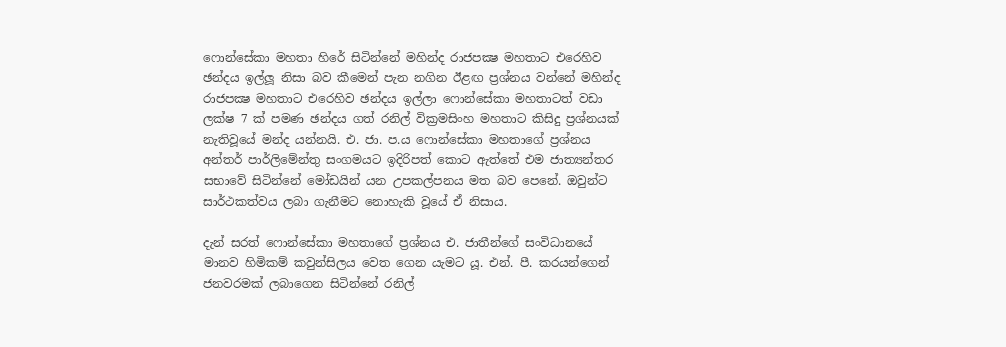ෆොන්සේකා මහතා හිරේ සිටින්නේ මහින්ද රාජපක්‍ෂ මහතාට එරෙහිව ඡන්දය ඉල්ලූ නිසා බව කීමෙන් පැන නගින ඊළඟ ප්‍රශ්නය වන්නේ මහින්ද රාජපක්‍ෂ මහතාට එරෙහිව ඡන්දය ඉල්ලා ෆොන්සේකා මහතාටත් වඩා ලක්‌ෂ 7 ක්‌ පමණ ඡන්දය ගත් රනිල් වික්‍රමසිංහ මහතාට කිසිදු ප්‍රශ්නයක්‌ නැතිවූයේ මන්ද යන්නයි. එ. ජා. ප.ය ෆොන්සේකා මහතාගේ ප්‍රශ්නය අන්තර් පාර්ලිමේන්තු සංගමයට ඉදිරිපත් කොට ඇත්තේ එම ජාත්‍යන්තර සභාවේ සිටින්නේ මෝඩයින් යන උපකල්පනය මත බව පෙනේ. ඔවුන්ට සාර්ථකත්වය ලබා ගැනීමට නොහැකි වූයේ ඒ නිසාය.

දැන් සරත් ෆොන්සේකා මහතාගේ ප්‍රශ්නය එ. ජාතීන්ගේ සංවිධානයේ මානව හිමිකම් කවුන්සිලය වෙත ගෙන යැමට යූ. එන්. පී. කරයන්ගෙන් ජනවරමක්‌ ලබාගෙන සිටින්නේ රනිල්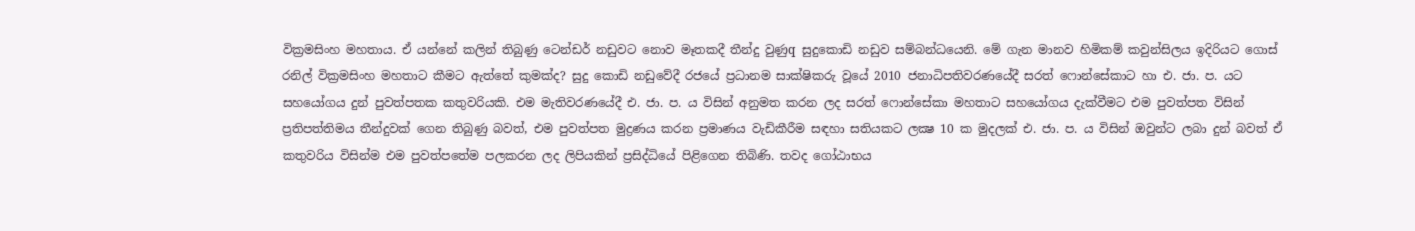වික්‍රමසිංහ මහතාය. ඒ යන්නේ කලින් තිබුණු ටෙන්ඩර් නඩුවට නොව මෑතකදී තීන්දු වුණුq සුදුකොඩි නඩුව සම්බන්ධයෙනි. මේ ගැන මානව හිමිකම් කවුන්සිලය ඉදිරියට ගොස්‌ රනිල් වික්‍රමසිංහ මහතාට කීමට ඇත්තේ කුමක්‌ද? සුදු කොඩි නඩුවේදී රජයේ ප්‍රධානම සාක්‌ෂිකරු වූයේ 2010 ජනාධිපතිවරණයේදී සරත් ෆොන්සේකාට හා එ. ජා. ප. යට සහයෝගය දුන් පුවත්පතක කතුවරියකි. එම මැතිවරණයේදී එ. ජා. ප. ය විසින් අනුමත කරන ලද සරත් ෆොන්සේකා මහතාට සහයෝගය දැක්‌වීමට එම පුවත්පත විසින් ප්‍රතිපත්තිමය තීන්දුවක්‌ ගෙන තිබුණු බවත්, එම පුවත්පත මුද්‍රණය කරන ප්‍රමාණය වැඩිකීරීම සඳහා සතියකට ලක්‍ෂ 10 ක මුදලක්‌ එ. ජා. ප. ය විසින් ඔවුන්ට ලබා දුන් බවත් ඒ කතුවරිය විසින්ම එම පුවත්පතේම පලකරන ලද ලිපියකින් ප්‍රසිද්ධියේ පිළිගෙන තිබිණි. තවද ගෝඨාභය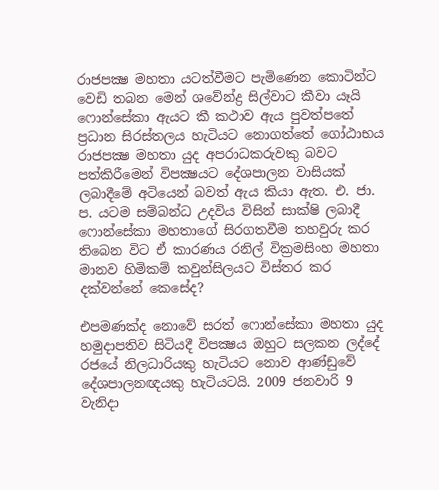රාජපක්‍ෂ මහතා යටත්වීමට පැමිණෙන කොටින්ට වෙඩි තබන මෙන් ශවේන්ද්‍ර සිල්වාට කීවා යෑයි ෆොන්සේකා ඇයට කී කථාව ඇය පුවත්පතේ ප්‍රධාන සිරස්‌තලය හැටියට නොගත්තේ ගෝඨාභය රාජපක්‍ෂ මහතා යුද අපරාධකරුවකු බවට පත්කිරීමෙන් විපක්‍ෂයට දේශපාලන වාසියක්‌ ලබාදීමේ අටියෙන් බවත් ඇය කියා ඇත. එ. ජා. ප. යටම සම්බන්ධ උදවිය විසින් සාක්‌ෂි ලබාදී ෆොන්සේකා මහතාගේ සිරගතවීම තහවුරු කර තිබෙන විට ඒ කාරණය රනිල් වික්‍රමසිංහ මහතා මානව හිමිකම් කවුන්සිලයට විස්‌තර කර දක්‌වන්නේ කෙසේද?

එපමණක්‌ද නොවේ සරත් ෆොන්සේකා මහතා යුද හමුදාපතිව සිටියදී විපක්‍ෂය ඔහුට සලකන ලද්දේ රජයේ නිලධාරියකු හැටියට නොව ආණ්‌ඩුවේ දේශපාලනඥයකු හැටියටයි. 2009 ජනවාරි 9 වැනිදා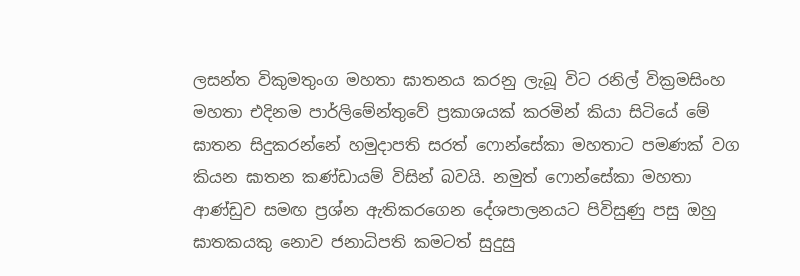ලසන්ත විකුමතුංග මහතා ඝාතනය කරනු ලැබූ විට රනිල් වික්‍රමසිංහ මහතා එදිනම පාර්ලිමේන්තුවේ ප්‍රකාශයක්‌ කරමින් කියා සිටියේ මේ ඝාතන සිදුකරන්නේ හමුදාපති සරත් ෆොන්සේකා මහතාට පමණක්‌ වග කියන ඝාතන කණ්‌ඩායම් විසින් බවයි. නමුත් ෆොන්සේකා මහතා ආණ්‌ඩුව සමඟ ප්‍රශ්න ඇතිකරගෙන දේශපාලනයට පිවිසුණු පසු ඔහු ඝාතකයකු නොව ජනාධිපති කමටත් සුදුසු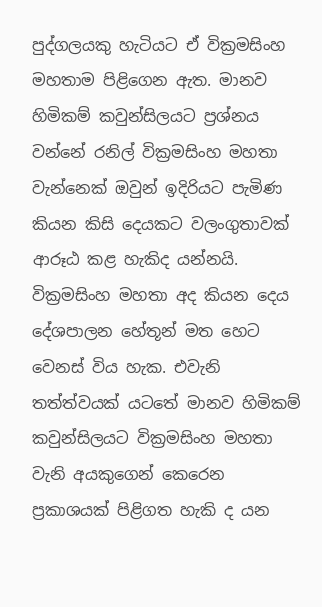පුද්ගලයකු හැටියට ඒ වික්‍රමසිංහ මහතාම පිළිගෙන ඇත. මානව හිමිකම් කවුන්සිලයට ප්‍රශ්නය වන්නේ රනිල් වික්‍රමසිංහ මහතා වැන්නෙක්‌ ඔවුන් ඉදිරියට පැමිණ කියන කිසි දෙයකට වලංගුතාවක්‌ ආරූඨ කළ හැකිද යන්නයි. වික්‍රමසිංහ මහතා අද කියන දෙය දේශපාලන හේතූන් මත හෙට වෙනස්‌ විය හැක. එවැනි තත්ත්වයක්‌ යටතේ මානව හිමිකම් කවුන්සිලයට වික්‍රමසිංහ මහතා වැනි අයකුගෙන් කෙරෙන ප්‍රකාශයක්‌ පිළිගත හැකි ද යන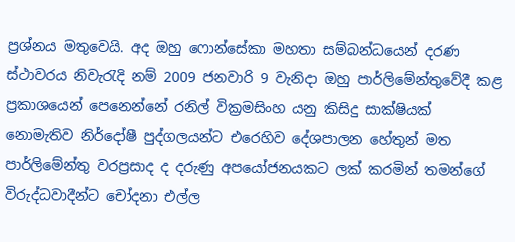ප්‍රශ්නය මතුවෙයි. අද ඔහු ෆොන්සේකා මහතා සම්බන්ධයෙන් දරණ ස්‌ථාවරය නිවැරැදි නම් 2009 ජනවාරි 9 වැනිදා ඔහු පාර්ලිමේන්තුවේදී කළ ප්‍රකාශයෙන් පෙනෙන්නේ රනිල් වික්‍රමසිංහ යනු කිසිදු සාක්‌ෂියක්‌ නොමැතිව නිර්දෝෂී පුද්ගලයන්ට එරෙහිව දේශපාලන හේතුන් මත පාර්ලිමේන්තු වරප්‍රසාද ද දරුණු අපයෝජනයකට ලක්‌ කරමින් තමන්ගේ විරුද්ධවාදීන්ට චෝදනා එල්ල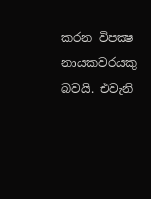කරන විපක්‍ෂ නායකවරයකු බවයි. එවැනි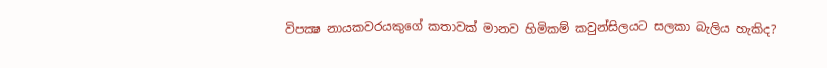විපක්‍ෂ නායකවරයකුගේ කතාවක්‌ මානව හිමිකම් කවුන්සිලයට සලකා බැලිය හැකිද?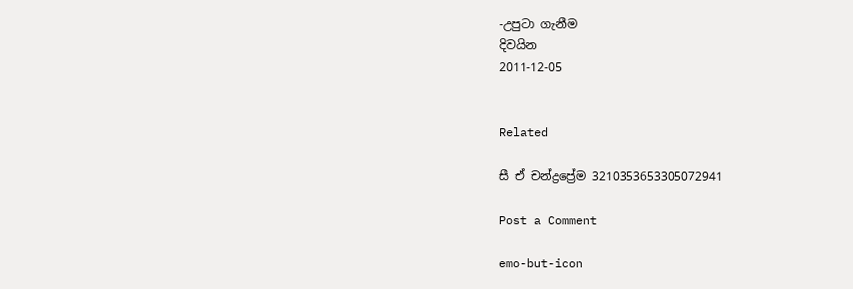-උපුටා ගැනීම
දිවයින
2011-12-05


Related

සී ඒ චන්ද්‍රප්‍රේම 3210353653305072941

Post a Comment

emo-but-icon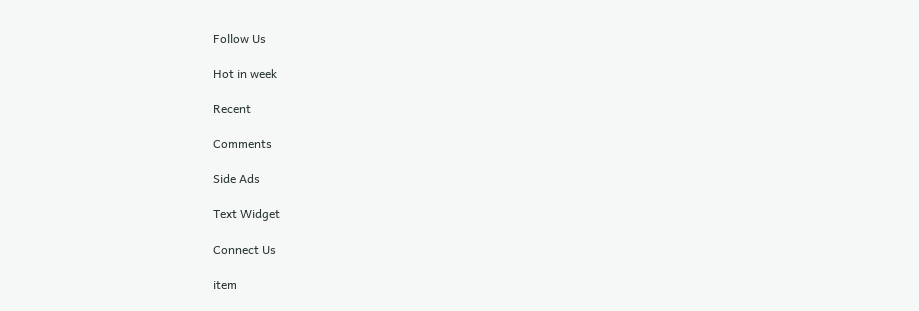Follow Us

Hot in week

Recent

Comments

Side Ads

Text Widget

Connect Us

item